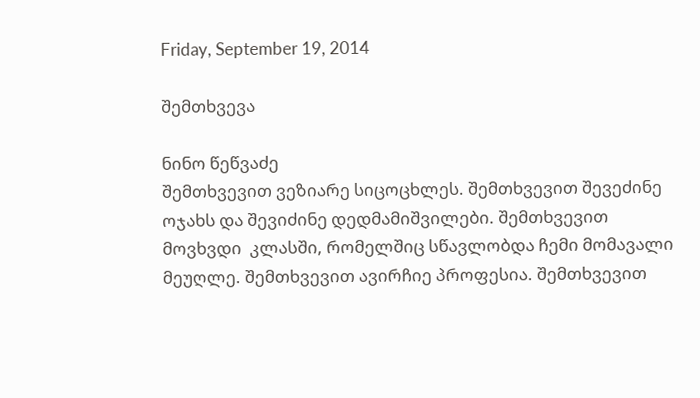Friday, September 19, 2014

შემთხვევა

ნინო წეწვაძე
შემთხვევით ვეზიარე სიცოცხლეს. შემთხვევით შევეძინე ოჯახს და შევიძინე დედმამიშვილები. შემთხვევით მოვხვდი  კლასში, რომელშიც სწავლობდა ჩემი მომავალი  მეუღლე. შემთხვევით ავირჩიე პროფესია. შემთხვევით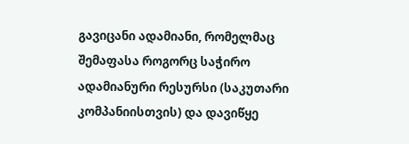გავიცანი ადამიანი, რომელმაც შემაფასა როგორც საჭირო ადამიანური რესურსი (საკუთარი კომპანიისთვის) და დავიწყე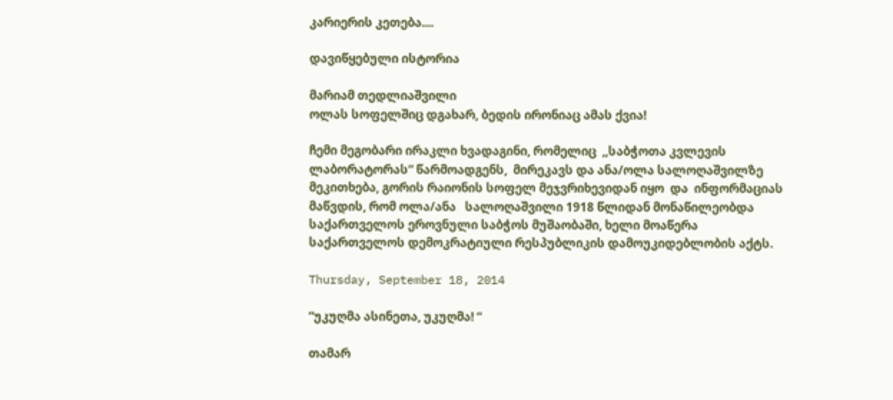კარიერის კეთება....

დავიწყებული ისტორია

მარიამ თედლიაშვილი
ოლას სოფელშიც დგახარ, ბედის ირონიაც ამას ქვია!

ჩემი მეგობარი ირაკლი ხვადაგინი, რომელიც  ,,საბჭოთა კვლევის ლაბორატორას“ წარმოადგენს,  მირეკავს და ანა/ოლა სალოღაშვილზე მეკითხება, გორის რაიონის სოფელ მეჯვრიხევიდან იყო  და  ინფორმაციას მაწვდის, რომ ოლა/ანა   სალოღაშვილი 1918 წლიდან მონაწილეობდა საქართველოს ეროვნული საბჭოს მუშაობაში, ხელი მოაწერა საქართველოს დემოკრატიული რესპუბლიკის დამოუკიდებლობის აქტს.

Thursday, September 18, 2014

“უკუღმა ასინეთა, უკუღმა! “

თამარ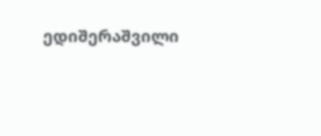ედიშერაშვილი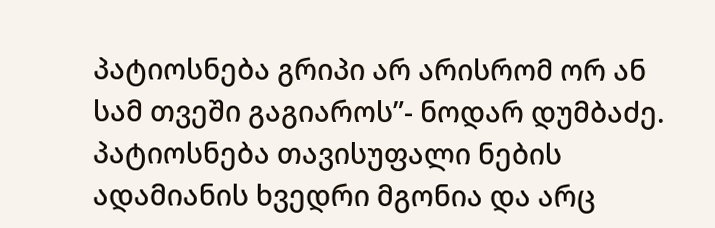პატიოსნება გრიპი არ არისრომ ორ ან სამ თვეში გაგიაროს”- ნოდარ დუმბაძე.
პატიოსნება თავისუფალი ნების ადამიანის ხვედრი მგონია და არც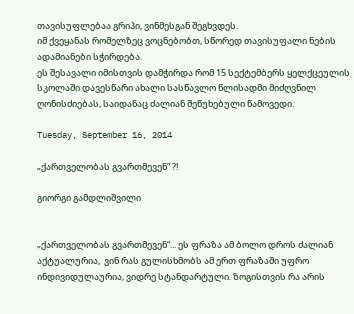თავისუფლებაა გრიპი, ვინმესგან შეგხვდეს.
იმ ქვეყანას რომელზეც ვოცნებობთ, სწორედ თავისუფალი ნების ადამიანები სჭირდება.
ეს შესავალი იმისთვის დამჭირდა რომ 15 სექტემბერს ყელქცეულის სკოლაში დავესწარი ახალი სასწავლო წლისადმი მიძღვნილ ღონისძიებას, საიდანაც ძალიან შეწუხებული წამოვედი.

Tuesday, September 16, 2014

„ქართველობას გვართმევენ“ ?!

გიორგი გამდლიშვილი


„ქართველობას გვართმევენ“... ეს ფრაზა ამ ბოლო დროს ძალიან აქტუალურია,  ვინ რას გულისხმობს ამ ერთ ფრაზაში უფრო ინდივიდულაურია, ვიდრე სტანდარტული. ზოგისთვის რა არის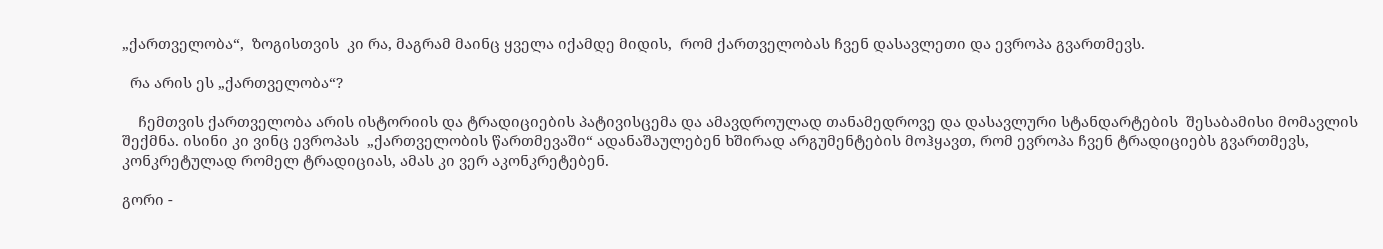„ქართველობა“,  ზოგისთვის  კი რა, მაგრამ მაინც ყველა იქამდე მიდის,  რომ ქართველობას ჩვენ დასავლეთი და ევროპა გვართმევს.

  რა არის ეს „ქართველობა“?

    ჩემთვის ქართველობა არის ისტორიის და ტრადიციების პატივისცემა და ამავდროულად თანამედროვე და დასავლური სტანდარტების  შესაბამისი მომავლის შექმნა. ისინი კი ვინც ევროპას  „ქართველობის წართმევაში“ ადანაშაულებენ ხშირად არგუმენტების მოჰყავთ, რომ ევროპა ჩვენ ტრადიციებს გვართმევს,  კონკრეტულად რომელ ტრადიციას, ამას კი ვერ აკონკრეტებენ.

გორი -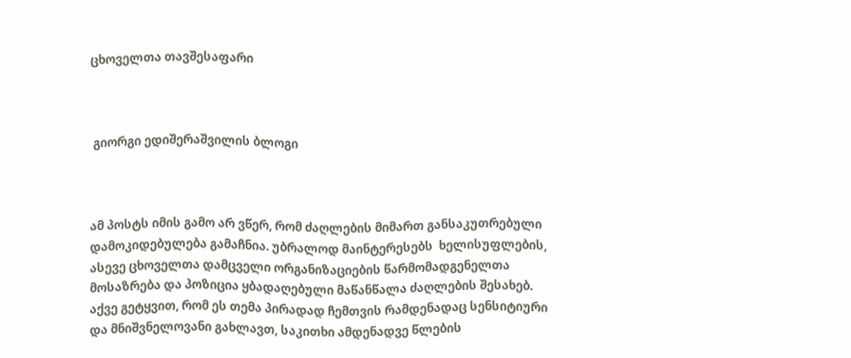ცხოველთა თავშესაფარი



 გიორგი ედიშერაშვილის ბლოგი



ამ პოსტს იმის გამო არ ვწერ, რომ ძაღლების მიმართ განსაკუთრებული დამოკიდებულება გამაჩნია. უბრალოდ მაინტერესებს  ხელისუფლების, ასევე ცხოველთა დამცველი ორგანიზაციების წარმომადგენელთა მოსაზრება და პოზიცია ყბადაღებული მაწანწალა ძაღლების შესახებ.  აქვე გეტყვით, რომ ეს თემა პირადად ჩემთვის რამდენადაც სენსიტიური და მნიშვნელოვანი გახლავთ, საკითხი ამდენადვე წლების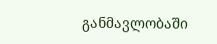განმავლობაში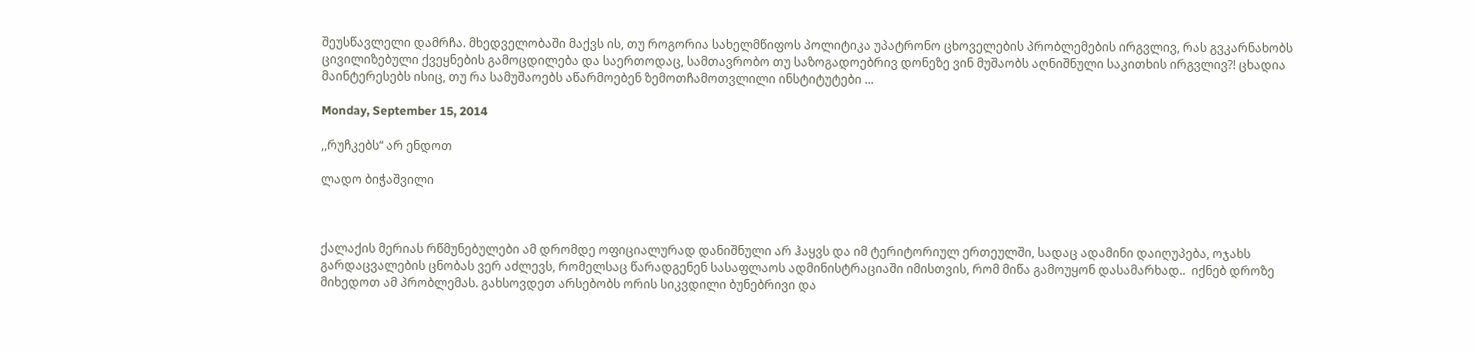შეუსწავლელი დამრჩა. მხედველობაში მაქვს ის, თუ როგორია სახელმწიფოს პოლიტიკა უპატრონო ცხოველების პრობლემების ირგვლივ, რას გვკარნახობს ცივილიზებული ქვეყნების გამოცდილება და საერთოდაც, სამთავრობო თუ საზოგადოებრივ დონეზე ვინ მუშაობს აღნიშნული საკითხის ირგვლივ?! ცხადია მაინტერესებს ისიც, თუ რა სამუშაოებს აწარმოებენ ზემოთჩამოთვლილი ინსტიტუტები ...

Monday, September 15, 2014

,,რუჩკებს“ არ ენდოთ

ლადო ბიჭაშვილი



ქალაქის მერიას რწმუნებულები ამ დრომდე ოფიციალურად დანიშნული არ ჰაყვს და იმ ტერიტორიულ ერთეულში, სადაც ადამინი დაიღუპება, ოჯახს გარდაცვალების ცნობას ვერ აძლევს, რომელსაც წარადგენენ სასაფლაოს ადმინისტრაციაში იმისთვის, რომ მიწა გამოუყონ დასამარხად..  იქნებ დროზე მიხედოთ ამ პრობლემას. გახსოვდეთ არსებობს ორის სიკვდილი ბუნებრივი და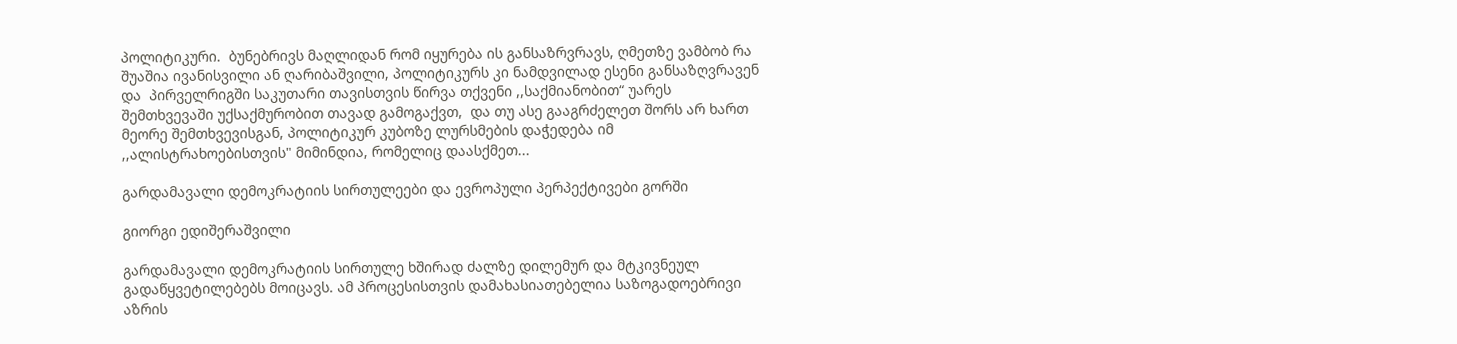პოლიტიკური.  ბუნებრივს მაღლიდან რომ იყურება ის განსაზრვრავს, ღმეთზე ვამბობ რა შუაშია ივანისვილი ან ღარიბაშვილი, პოლიტიკურს კი ნამდვილად ესენი განსაზღვრავენ და  პირველრიგში საკუთარი თავისთვის წირვა თქვენი ,,საქმიანობით“ უარეს შემთხვევაში უქსაქმურობით თავად გამოგაქვთ,  და თუ ასე გააგრძელეთ შორს არ ხართ მეორე შემთხვევისგან, პოლიტიკურ კუბოზე ლურსმების დაჭედება იმ ,,ალისტრახოებისთვის" მიმინდია, რომელიც დაასქმეთ...

გარდამავალი დემოკრატიის სირთულეები და ევროპული პერპექტივები გორში

გიორგი ედიშერაშვილი

გარდამავალი დემოკრატიის სირთულე ხშირად ძალზე დილემურ და მტკივნეულ გადაწყვეტილებებს მოიცავს. ამ პროცესისთვის დამახასიათებელია საზოგადოებრივი აზრის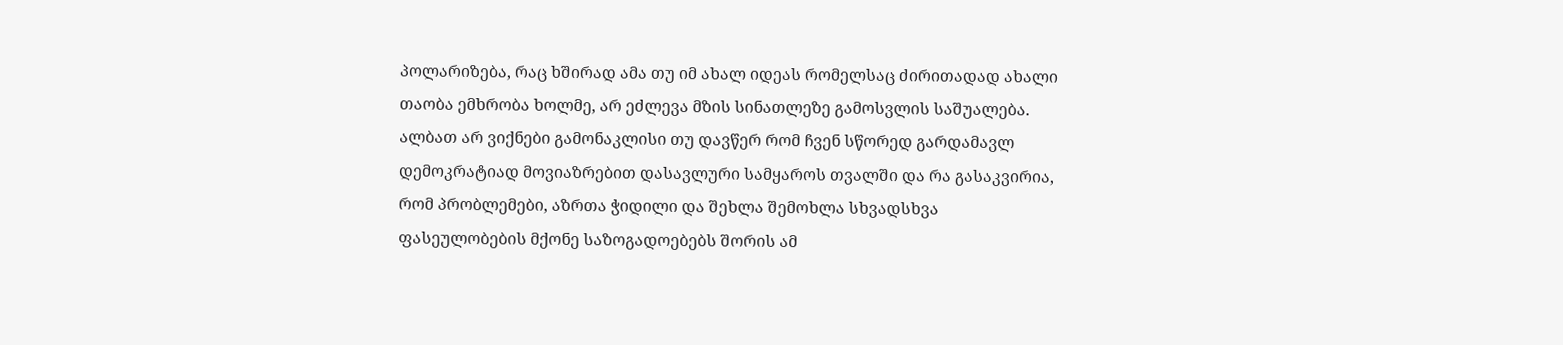პოლარიზება, რაც ხშირად ამა თუ იმ ახალ იდეას რომელსაც ძირითადად ახალი თაობა ემხრობა ხოლმე, არ ეძლევა მზის სინათლეზე გამოსვლის საშუალება. ალბათ არ ვიქნები გამონაკლისი თუ დავწერ რომ ჩვენ სწორედ გარდამავლ დემოკრატიად მოვიაზრებით დასავლური სამყაროს თვალში და რა გასაკვირია, რომ პრობლემები, აზრთა ჭიდილი და შეხლა შემოხლა სხვადსხვა ფასეულობების მქონე საზოგადოებებს შორის ამ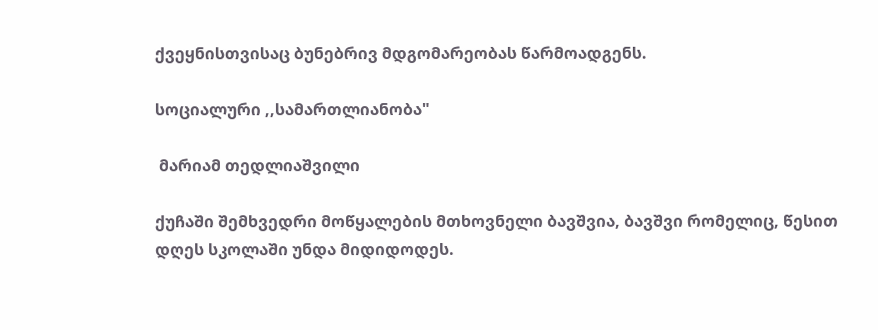ქვეყნისთვისაც ბუნებრივ მდგომარეობას წარმოადგენს.

სოციალური ,,სამართლიანობა"

 მარიამ თედლიაშვილი

ქუჩაში შემხვედრი მოწყალების მთხოვნელი ბავშვია, ბავშვი რომელიც, წესით  დღეს სკოლაში უნდა მიდიდოდეს.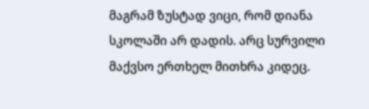მაგრამ ზუსტად ვიცი, რომ დიანა სკოლაში არ დადის. არც სურვილი მაქვსო ერთხელ მითხრა კიდეც.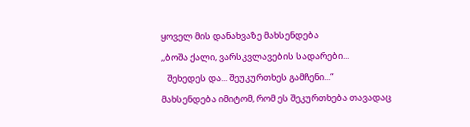ყოველ მის დანახვაზე მახსენდება
,,ბოშა ქალი, ვარსკვლავების სადარები...
   შეხედეს და... შეუკურთხეს გამჩენი...“
მახსენდება იმიტომ, რომ ეს შეკურთხება თავადაც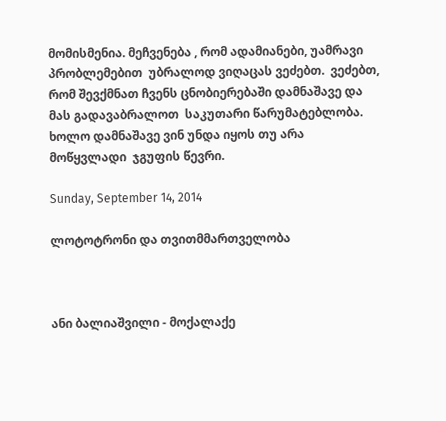მომისმენია. მეჩვენება , რომ ადამიანები, უამრავი პრობლემებით  უბრალოდ ვიღაცას ვეძებთ.  ვეძებთ, რომ შევქმნათ ჩვენს ცნობიერებაში დამნაშავე და მას გადავაბრალოთ  საკუთარი წარუმატებლობა. ხოლო დამნაშავე ვინ უნდა იყოს თუ არა  მოწყვლადი  ჯგუფის წევრი.

Sunday, September 14, 2014

ლოტოტრონი და თვითმმართველობა



ანი ბალიაშვილი - მოქალაქე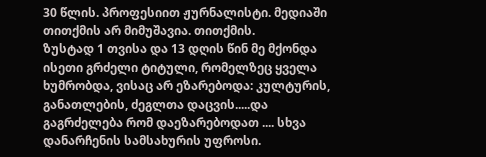30 წლის. პროფესიით ჟურნალისტი. მედიაში თითქმის არ მიმუშავია. თითქმის.
ზუსტად 1 თვისა და 13 დღის წინ მე მქონდა ისეთი გრძელი ტიტული, რომელზეც ყველა ხუმრობდა, ვისაც არ ეზარებოდა: კულტურის, განათლების, ძეგლთა დაცვის.....და გაგრძელება რომ დაეზარებოდათ .... სხვა დანარჩენის სამსახურის უფროსი.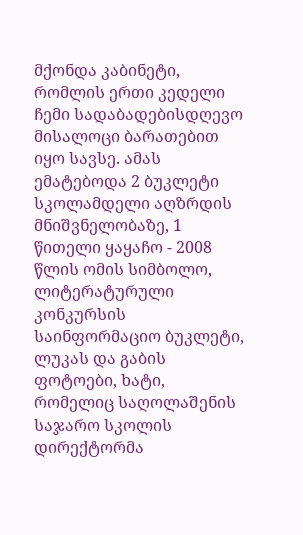მქონდა კაბინეტი, რომლის ერთი კედელი ჩემი სადაბადებისდღევო მისალოცი ბარათებით იყო სავსე. ამას ემატებოდა 2 ბუკლეტი სკოლამდელი აღზრდის მნიშვნელობაზე, 1 წითელი ყაყაჩო - 2008 წლის ომის სიმბოლო, ლიტერატურული კონკურსის საინფორმაციო ბუკლეტი, ლუკას და გაბის ფოტოები, ხატი, რომელიც საღოლაშენის საჯარო სკოლის დირექტორმა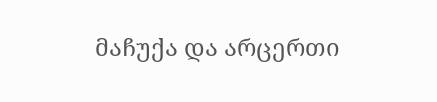მაჩუქა და არცერთი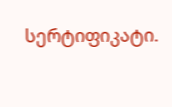სერტიფიკატი.